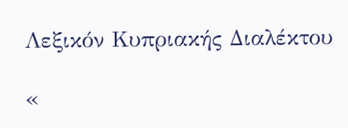Λεξικόν Κυπριακής Διαλέκτου

«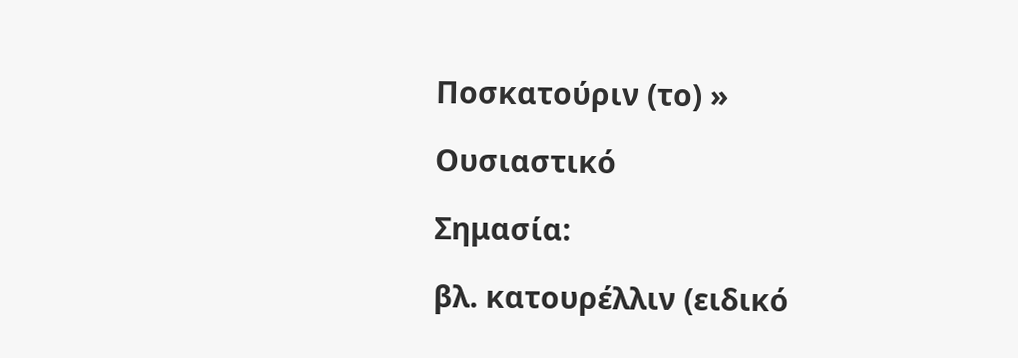Ποσκατούριν (το) »

Ουσιαστικό

Σημασία:

βλ. κατουρέλλιν (ειδικό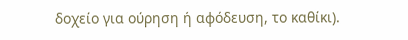δοχείο για ούρηση ή αφόδευση, το καθίκι).